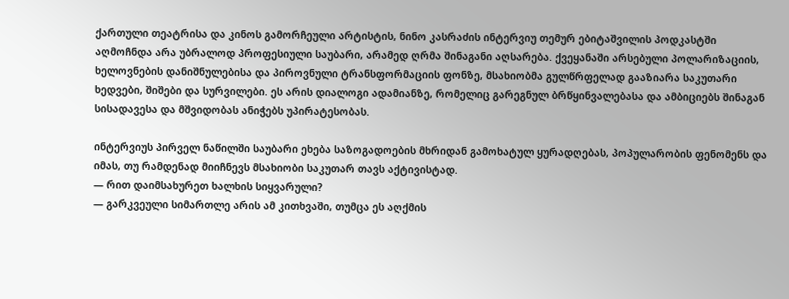ქართული თეატრისა და კინოს გამორჩეული არტისტის, ნინო კასრაძის ინტერვიუ თემურ ებიტაშვილის პოდკასტში აღმოჩნდა არა უბრალოდ პროფესიული საუბარი, არამედ ღრმა შინაგანი აღსარება. ქვეყანაში არსებული პოლარიზაციის, ხელოვნების დანიშნულებისა და პიროვნული ტრანსფორმაციის ფონზე, მსახიობმა გულწრფელად გააზიარა საკუთარი ხედვები, შიშები და სურვილები. ეს არის დიალოგი ადამიანზე, რომელიც გარეგნულ ბრწყინვალებასა და ამბიციებს შინაგან სისადავესა და მშვიდობას ანიჭებს უპირატესობას.

ინტერვიუს პირველ ნაწილში საუბარი ეხება საზოგადოების მხრიდან გამოხატულ ყურადღებას, პოპულარობის ფენომენს და იმას, თუ რამდენად მიიჩნევს მსახიობი საკუთარ თავს აქტივისტად.
— რით დაიმსახურეთ ხალხის სიყვარული?
— გარკვეული სიმართლე არის ამ კითხვაში, თუმცა ეს აღქმის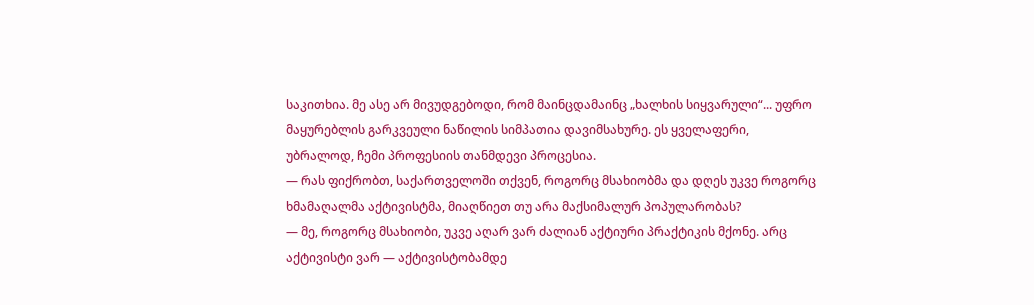საკითხია. მე ასე არ მივუდგებოდი, რომ მაინცდამაინც „ხალხის სიყვარული“... უფრო მაყურებლის გარკვეული ნაწილის სიმპათია დავიმსახურე. ეს ყველაფერი, უბრალოდ, ჩემი პროფესიის თანმდევი პროცესია.
— რას ფიქრობთ, საქართველოში თქვენ, როგორც მსახიობმა და დღეს უკვე როგორც ხმამაღალმა აქტივისტმა, მიაღწიეთ თუ არა მაქსიმალურ პოპულარობას?
— მე, როგორც მსახიობი, უკვე აღარ ვარ ძალიან აქტიური პრაქტიკის მქონე. არც აქტივისტი ვარ — აქტივისტობამდე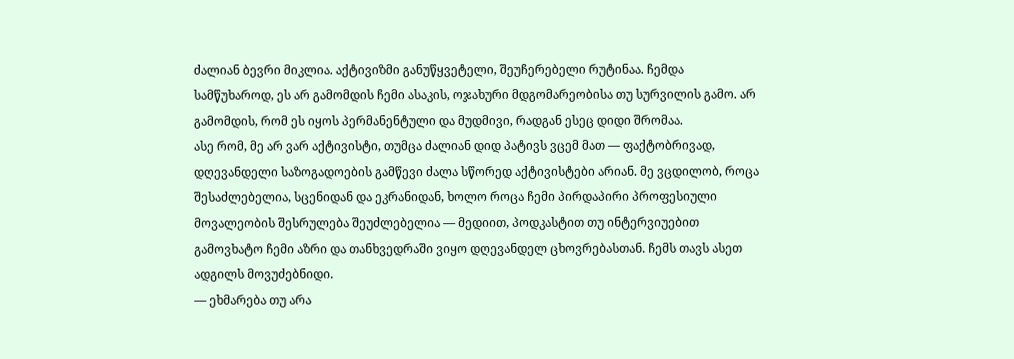ძალიან ბევრი მიკლია. აქტივიზმი განუწყვეტელი, შეუჩერებელი რუტინაა. ჩემდა სამწუხაროდ, ეს არ გამომდის ჩემი ასაკის, ოჯახური მდგომარეობისა თუ სურვილის გამო. არ გამომდის, რომ ეს იყოს პერმანენტული და მუდმივი, რადგან ესეც დიდი შრომაა.
ასე რომ, მე არ ვარ აქტივისტი, თუმცა ძალიან დიდ პატივს ვცემ მათ — ფაქტობრივად, დღევანდელი საზოგადოების გამწევი ძალა სწორედ აქტივისტები არიან. მე ვცდილობ, როცა შესაძლებელია, სცენიდან და ეკრანიდან, ხოლო როცა ჩემი პირდაპირი პროფესიული მოვალეობის შესრულება შეუძლებელია — მედიით, პოდკასტით თუ ინტერვიუებით გამოვხატო ჩემი აზრი და თანხვედრაში ვიყო დღევანდელ ცხოვრებასთან. ჩემს თავს ასეთ ადგილს მოვუძებნიდი.
— ეხმარება თუ არა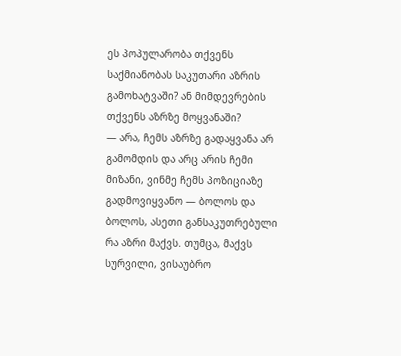ეს პოპულარობა თქვენს საქმიანობას საკუთარი აზრის გამოხატვაში? ან მიმდევრების თქვენს აზრზე მოყვანაში?
— არა, ჩემს აზრზე გადაყვანა არ გამომდის და არც არის ჩემი მიზანი, ვინმე ჩემს პოზიციაზე გადმოვიყვანო — ბოლოს და ბოლოს, ასეთი განსაკუთრებული რა აზრი მაქვს. თუმცა, მაქვს სურვილი, ვისაუბრო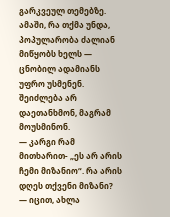გარკვეულ თემებზე. ამაში, რა თქმა უნდა, პოპულარობა ძალიან მიწყობს ხელს — ცნობილ ადამიანს უფრო უსმენენ. შეიძლება არ დაეთანხმონ, მაგრამ მოუსმინონ.
— კარგი რამ მითხარით- „ეს არ არის ჩემი მიზანიო“. რა არის დღეს თქვენი მიზანი?
— იცით, ახლა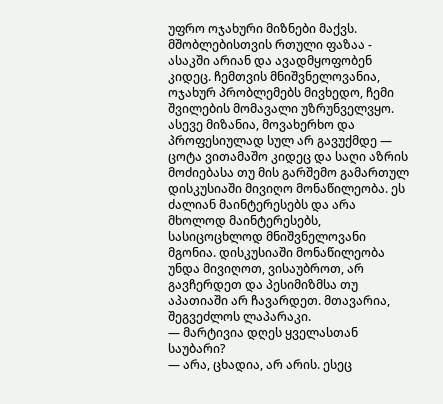უფრო ოჯახური მიზნები მაქვს. მშობლებისთვის რთული ფაზაა - ასაკში არიან და ავადმყოფობენ კიდეც. ჩემთვის მნიშვნელოვანია, ოჯახურ პრობლემებს მივხედო, ჩემი შვილების მომავალი უზრუნველვყო. ასევე მიზანია, მოვახერხო და პროფესიულად სულ არ გავუქმდე — ცოტა ვითამაშო კიდეც და საღი აზრის მოძიებასა თუ მის გარშემო გამართულ დისკუსიაში მივიღო მონაწილეობა. ეს ძალიან მაინტერესებს და არა მხოლოდ მაინტერესებს, სასიცოცხლოდ მნიშვნელოვანი მგონია. დისკუსიაში მონაწილეობა უნდა მივიღოთ, ვისაუბროთ, არ გავჩერდეთ და პესიმიზმსა თუ აპათიაში არ ჩავარდეთ. მთავარია, შეგვეძლოს ლაპარაკი.
— მარტივია დღეს ყველასთან საუბარი?
— არა, ცხადია, არ არის. ესეც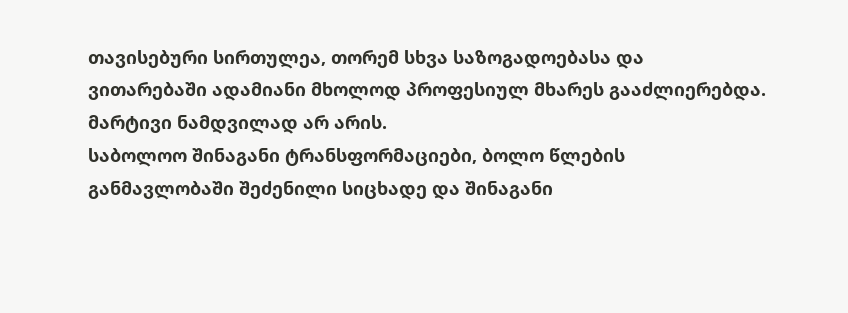თავისებური სირთულეა, თორემ სხვა საზოგადოებასა და ვითარებაში ადამიანი მხოლოდ პროფესიულ მხარეს გააძლიერებდა. მარტივი ნამდვილად არ არის.
საბოლოო შინაგანი ტრანსფორმაციები, ბოლო წლების განმავლობაში შეძენილი სიცხადე და შინაგანი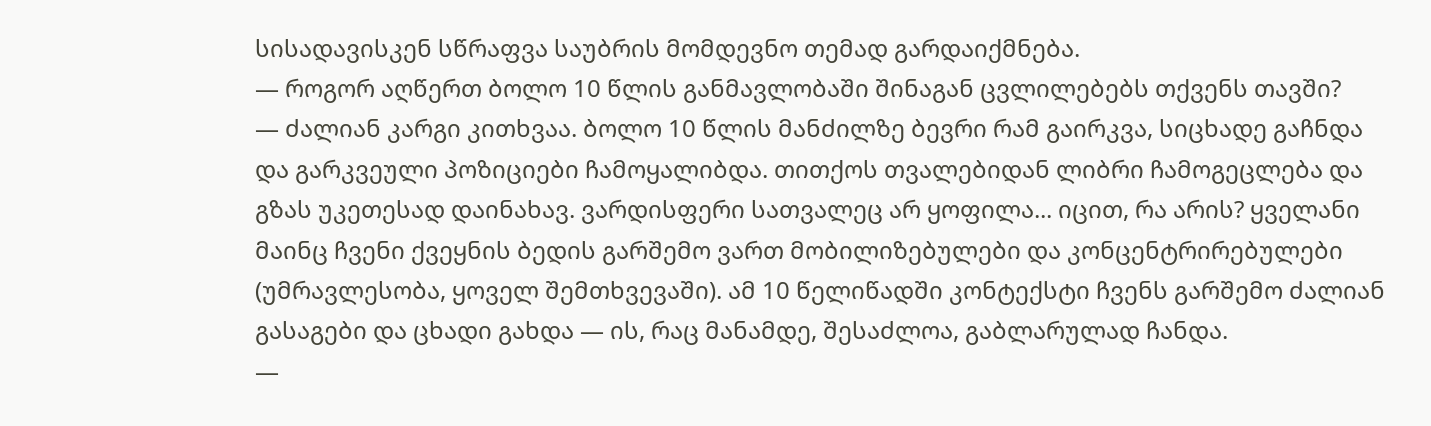სისადავისკენ სწრაფვა საუბრის მომდევნო თემად გარდაიქმნება.
— როგორ აღწერთ ბოლო 10 წლის განმავლობაში შინაგან ცვლილებებს თქვენს თავში?
— ძალიან კარგი კითხვაა. ბოლო 10 წლის მანძილზე ბევრი რამ გაირკვა, სიცხადე გაჩნდა და გარკვეული პოზიციები ჩამოყალიბდა. თითქოს თვალებიდან ლიბრი ჩამოგეცლება და გზას უკეთესად დაინახავ. ვარდისფერი სათვალეც არ ყოფილა... იცით, რა არის? ყველანი მაინც ჩვენი ქვეყნის ბედის გარშემო ვართ მობილიზებულები და კონცენტრირებულები (უმრავლესობა, ყოველ შემთხვევაში). ამ 10 წელიწადში კონტექსტი ჩვენს გარშემო ძალიან გასაგები და ცხადი გახდა — ის, რაც მანამდე, შესაძლოა, გაბლარულად ჩანდა.
—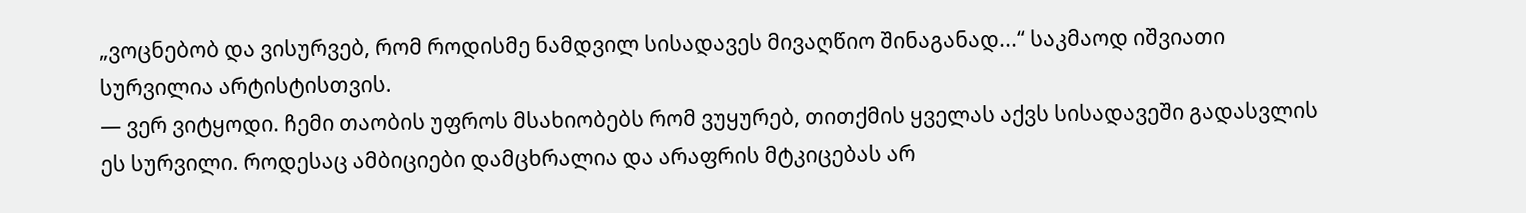„ვოცნებობ და ვისურვებ, რომ როდისმე ნამდვილ სისადავეს მივაღწიო შინაგანად...“ საკმაოდ იშვიათი სურვილია არტისტისთვის.
— ვერ ვიტყოდი. ჩემი თაობის უფროს მსახიობებს რომ ვუყურებ, თითქმის ყველას აქვს სისადავეში გადასვლის ეს სურვილი. როდესაც ამბიციები დამცხრალია და არაფრის მტკიცებას არ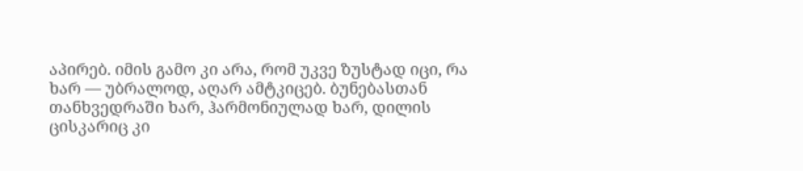აპირებ. იმის გამო კი არა, რომ უკვე ზუსტად იცი, რა ხარ — უბრალოდ, აღარ ამტკიცებ. ბუნებასთან თანხვედრაში ხარ, ჰარმონიულად ხარ, დილის ცისკარიც კი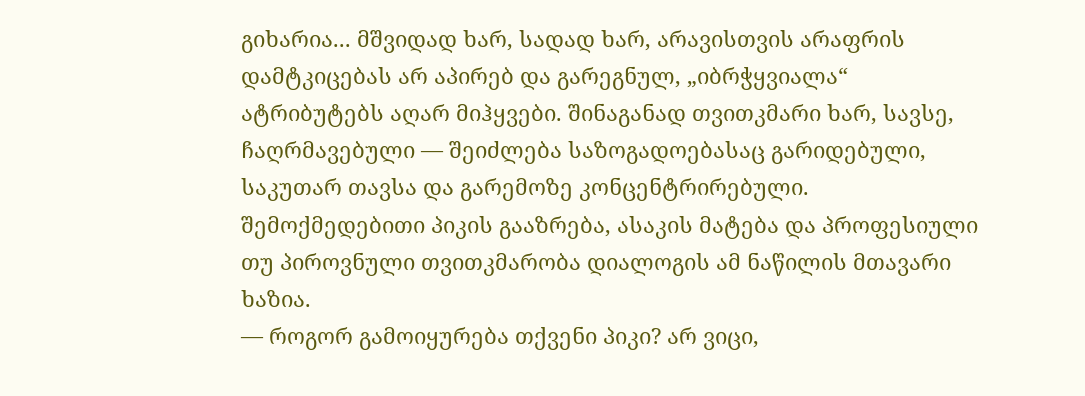გიხარია... მშვიდად ხარ, სადად ხარ, არავისთვის არაფრის დამტკიცებას არ აპირებ და გარეგნულ, „იბრჭყვიალა“ ატრიბუტებს აღარ მიჰყვები. შინაგანად თვითკმარი ხარ, სავსე, ჩაღრმავებული — შეიძლება საზოგადოებასაც გარიდებული, საკუთარ თავსა და გარემოზე კონცენტრირებული.
შემოქმედებითი პიკის გააზრება, ასაკის მატება და პროფესიული თუ პიროვნული თვითკმარობა დიალოგის ამ ნაწილის მთავარი ხაზია.
— როგორ გამოიყურება თქვენი პიკი? არ ვიცი,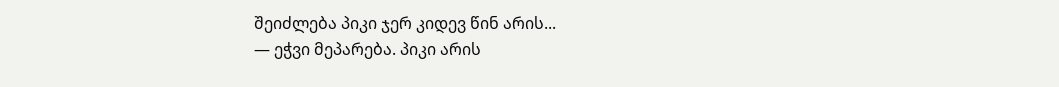შეიძლება პიკი ჯერ კიდევ წინ არის...
— ეჭვი მეპარება. პიკი არის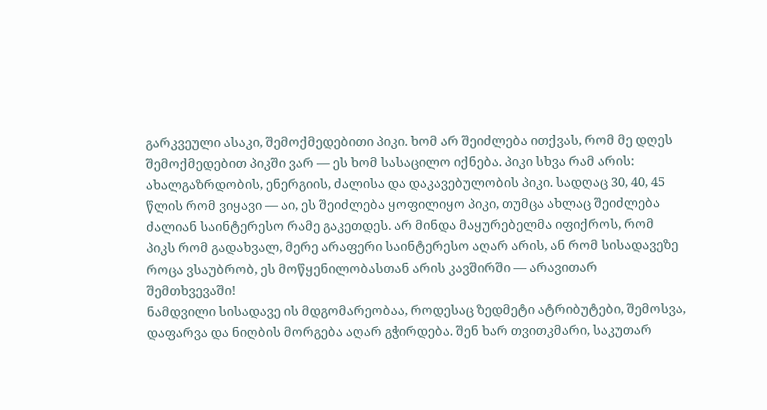გარკვეული ასაკი, შემოქმედებითი პიკი. ხომ არ შეიძლება ითქვას, რომ მე დღეს შემოქმედებით პიკში ვარ — ეს ხომ სასაცილო იქნება. პიკი სხვა რამ არის: ახალგაზრდობის, ენერგიის, ძალისა და დაკავებულობის პიკი. სადღაც 30, 40, 45 წლის რომ ვიყავი — აი, ეს შეიძლება ყოფილიყო პიკი, თუმცა ახლაც შეიძლება ძალიან საინტერესო რამე გაკეთდეს. არ მინდა მაყურებელმა იფიქროს, რომ პიკს რომ გადახვალ, მერე არაფერი საინტერესო აღარ არის, ან რომ სისადავეზე როცა ვსაუბრობ, ეს მოწყენილობასთან არის კავშირში — არავითარ შემთხვევაში!
ნამდვილი სისადავე ის მდგომარეობაა, როდესაც ზედმეტი ატრიბუტები, შემოსვა, დაფარვა და ნიღბის მორგება აღარ გჭირდება. შენ ხარ თვითკმარი, საკუთარ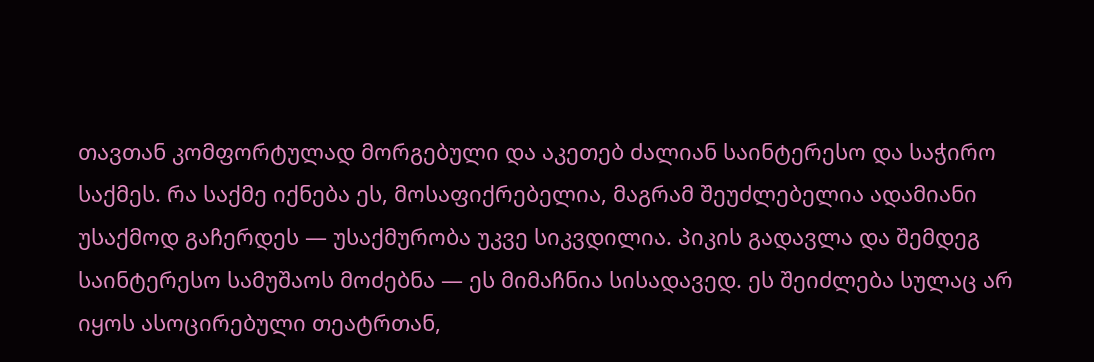თავთან კომფორტულად მორგებული და აკეთებ ძალიან საინტერესო და საჭირო საქმეს. რა საქმე იქნება ეს, მოსაფიქრებელია, მაგრამ შეუძლებელია ადამიანი უსაქმოდ გაჩერდეს — უსაქმურობა უკვე სიკვდილია. პიკის გადავლა და შემდეგ საინტერესო სამუშაოს მოძებნა — ეს მიმაჩნია სისადავედ. ეს შეიძლება სულაც არ იყოს ასოცირებული თეატრთან,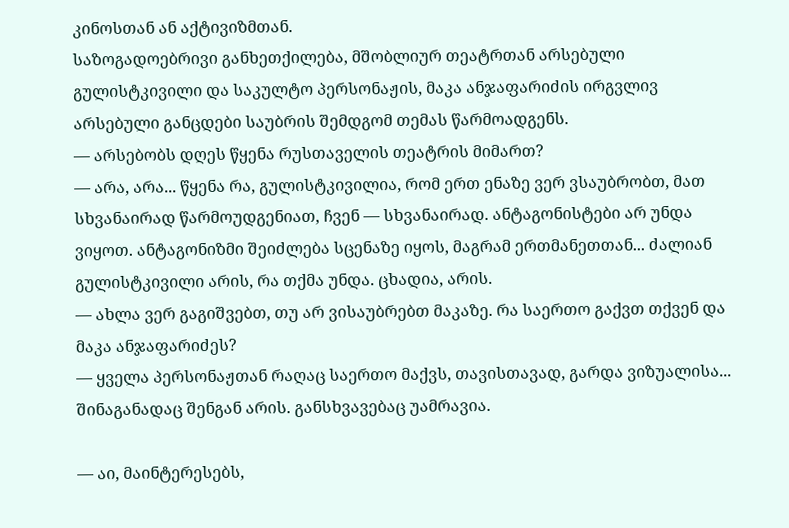კინოსთან ან აქტივიზმთან.
საზოგადოებრივი განხეთქილება, მშობლიურ თეატრთან არსებული გულისტკივილი და საკულტო პერსონაჟის, მაკა ანჯაფარიძის ირგვლივ არსებული განცდები საუბრის შემდგომ თემას წარმოადგენს.
— არსებობს დღეს წყენა რუსთაველის თეატრის მიმართ?
— არა, არა... წყენა რა, გულისტკივილია, რომ ერთ ენაზე ვერ ვსაუბრობთ, მათ სხვანაირად წარმოუდგენიათ, ჩვენ — სხვანაირად. ანტაგონისტები არ უნდა ვიყოთ. ანტაგონიზმი შეიძლება სცენაზე იყოს, მაგრამ ერთმანეთთან... ძალიან გულისტკივილი არის, რა თქმა უნდა. ცხადია, არის.
— ახლა ვერ გაგიშვებთ, თუ არ ვისაუბრებთ მაკაზე. რა საერთო გაქვთ თქვენ და მაკა ანჯაფარიძეს?
— ყველა პერსონაჟთან რაღაც საერთო მაქვს, თავისთავად, გარდა ვიზუალისა... შინაგანადაც შენგან არის. განსხვავებაც უამრავია.

— აი, მაინტერესებს,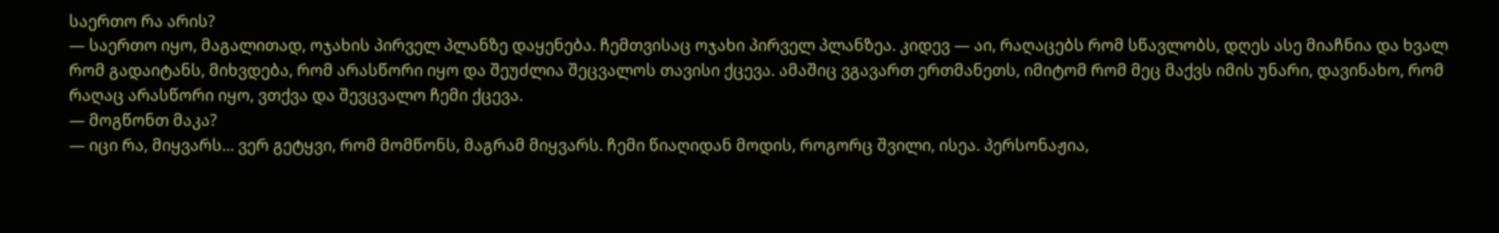საერთო რა არის?
— საერთო იყო, მაგალითად, ოჯახის პირველ პლანზე დაყენება. ჩემთვისაც ოჯახი პირველ პლანზეა. კიდევ — აი, რაღაცებს რომ სწავლობს, დღეს ასე მიაჩნია და ხვალ რომ გადაიტანს, მიხვდება, რომ არასწორი იყო და შეუძლია შეცვალოს თავისი ქცევა. ამაშიც ვგავართ ერთმანეთს, იმიტომ რომ მეც მაქვს იმის უნარი, დავინახო, რომ რაღაც არასწორი იყო, ვთქვა და შევცვალო ჩემი ქცევა.
— მოგწონთ მაკა?
— იცი რა, მიყვარს... ვერ გეტყვი, რომ მომწონს, მაგრამ მიყვარს. ჩემი წიაღიდან მოდის, როგორც შვილი, ისეა. პერსონაჟია,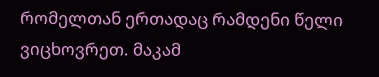რომელთან ერთადაც რამდენი წელი ვიცხოვრეთ. მაკამ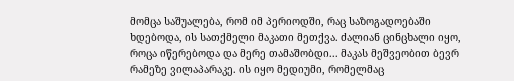მომცა საშუალება, რომ იმ პერიოდში, რაც საზოგადოებაში ხდებოდა, ის სათქმელი მაკათი მეთქვა. ძალიან ცინცხალი იყო, როცა იწერებოდა და მერე თამაშობდი... მაკას მეშვეობით ბევრ რამეზე ვილაპარაკე. ის იყო მედიუმი, რომელმაც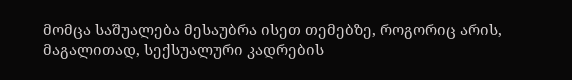მომცა საშუალება მესაუბრა ისეთ თემებზე, როგორიც არის, მაგალითად, სექსუალური კადრების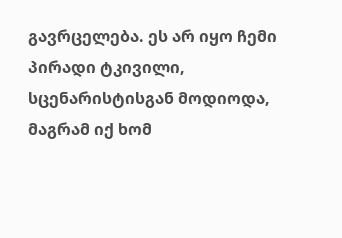გავრცელება. ეს არ იყო ჩემი პირადი ტკივილი, სცენარისტისგან მოდიოდა, მაგრამ იქ ხომ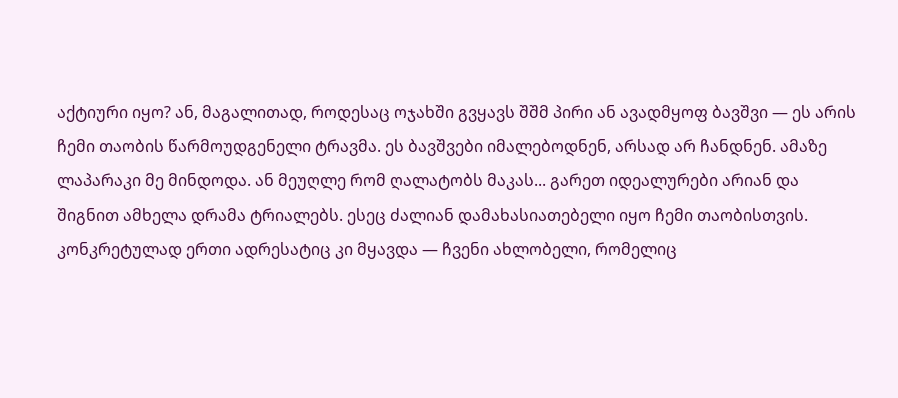აქტიური იყო? ან, მაგალითად, როდესაც ოჯახში გვყავს შშმ პირი ან ავადმყოფ ბავშვი — ეს არის ჩემი თაობის წარმოუდგენელი ტრავმა. ეს ბავშვები იმალებოდნენ, არსად არ ჩანდნენ. ამაზე ლაპარაკი მე მინდოდა. ან მეუღლე რომ ღალატობს მაკას... გარეთ იდეალურები არიან და შიგნით ამხელა დრამა ტრიალებს. ესეც ძალიან დამახასიათებელი იყო ჩემი თაობისთვის. კონკრეტულად ერთი ადრესატიც კი მყავდა — ჩვენი ახლობელი, რომელიც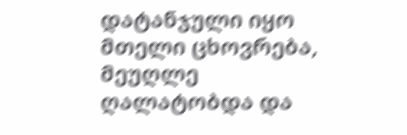დატანჯული იყო მთელი ცხოვრება, მეუღლე ღალატობდა და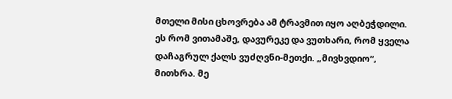მთელი მისი ცხოვრება ამ ტრავმით იყო აღბეჭდილი. ეს რომ ვითამაშე, დავურეკე და ვუთხარი, რომ ყველა დაჩაგრულ ქალს ვუძღვნი-მეთქი. „მივხვდიო“, მითხრა. მე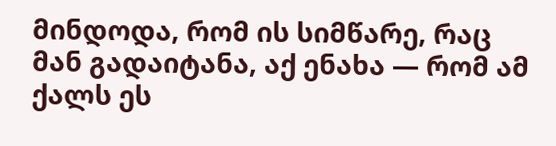მინდოდა, რომ ის სიმწარე, რაც მან გადაიტანა, აქ ენახა — რომ ამ ქალს ეს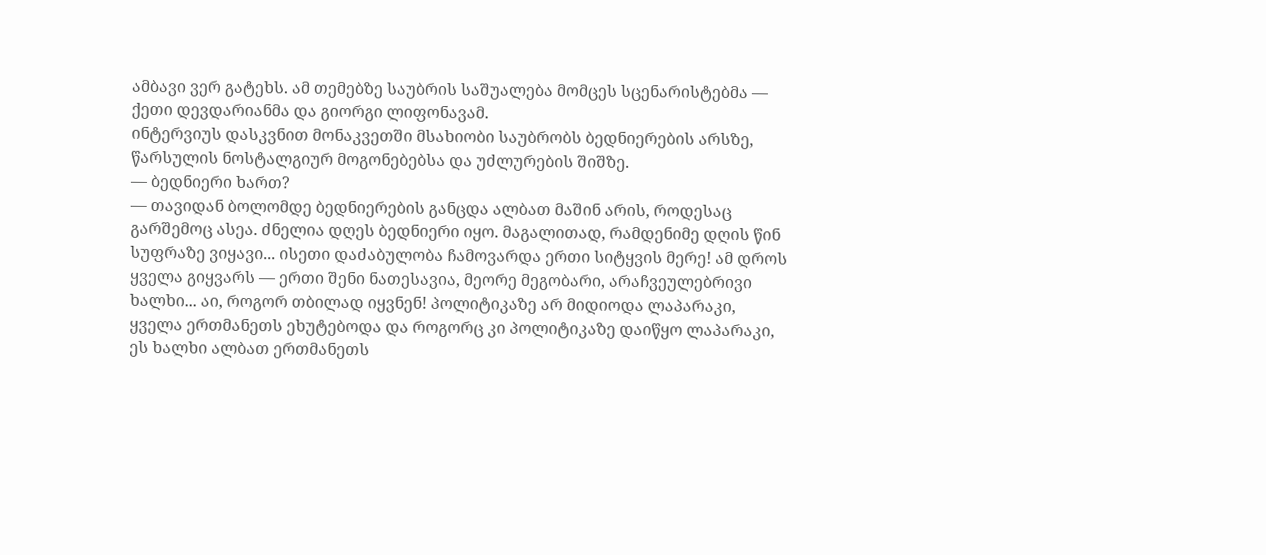ამბავი ვერ გატეხს. ამ თემებზე საუბრის საშუალება მომცეს სცენარისტებმა — ქეთი დევდარიანმა და გიორგი ლიფონავამ.
ინტერვიუს დასკვნით მონაკვეთში მსახიობი საუბრობს ბედნიერების არსზე, წარსულის ნოსტალგიურ მოგონებებსა და უძლურების შიშზე.
— ბედნიერი ხართ?
— თავიდან ბოლომდე ბედნიერების განცდა ალბათ მაშინ არის, როდესაც გარშემოც ასეა. ძნელია დღეს ბედნიერი იყო. მაგალითად, რამდენიმე დღის წინ სუფრაზე ვიყავი... ისეთი დაძაბულობა ჩამოვარდა ერთი სიტყვის მერე! ამ დროს ყველა გიყვარს — ერთი შენი ნათესავია, მეორე მეგობარი, არაჩვეულებრივი ხალხი... აი, როგორ თბილად იყვნენ! პოლიტიკაზე არ მიდიოდა ლაპარაკი, ყველა ერთმანეთს ეხუტებოდა და როგორც კი პოლიტიკაზე დაიწყო ლაპარაკი, ეს ხალხი ალბათ ერთმანეთს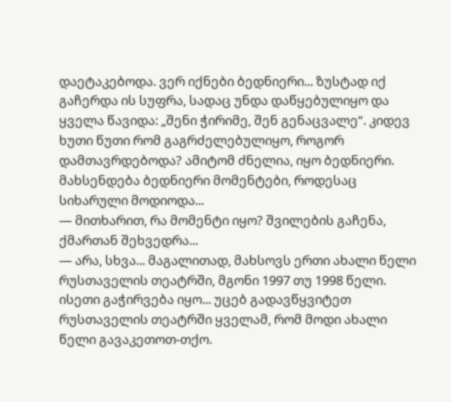დაეტაკებოდა. ვერ იქნები ბედნიერი... ზუსტად იქ გაჩერდა ის სუფრა, სადაც უნდა დაწყებულიყო და ყველა წავიდა: „შენი ჭირიმე, შენ გენაცვალე“. კიდევ ხუთი წუთი რომ გაგრძელებულიყო, როგორ დამთავრდებოდა? ამიტომ ძნელია, იყო ბედნიერი. მახსენდება ბედნიერი მომენტები, როდესაც სიხარული მოდიოდა...
— მითხარით, რა მომენტი იყო? შვილების გაჩენა, ქმართან შეხვედრა...
— არა, სხვა... მაგალითად, მახსოვს ერთი ახალი წელი რუსთაველის თეატრში, მგონი 1997 თუ 1998 წელი. ისეთი გაჭირვება იყო... უცებ გადავწყვიტეთ რუსთაველის თეატრში ყველამ, რომ მოდი ახალი წელი გავაკეთოთ-თქო.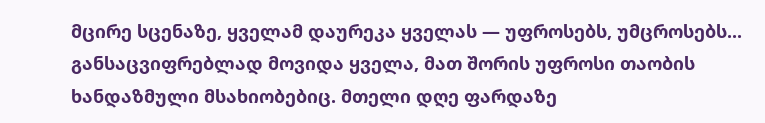მცირე სცენაზე, ყველამ დაურეკა ყველას — უფროსებს, უმცროსებს... განსაცვიფრებლად მოვიდა ყველა, მათ შორის უფროსი თაობის ხანდაზმული მსახიობებიც. მთელი დღე ფარდაზე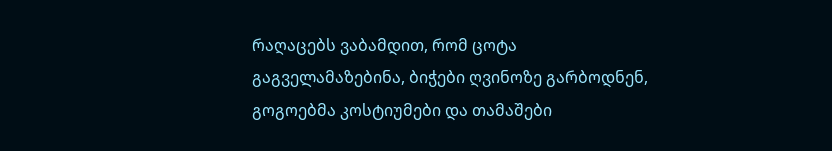რაღაცებს ვაბამდით, რომ ცოტა გაგველამაზებინა, ბიჭები ღვინოზე გარბოდნენ, გოგოებმა კოსტიუმები და თამაშები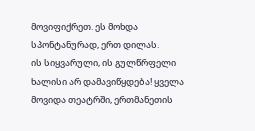მოვიფიქრეთ. ეს მოხდა სპონტანურად, ერთ დილას.
ის სიყვარული, ის გულწრფელი ხალისი არ დამავიწყდება! ყველა მოვიდა თეატრში, ერთმანეთის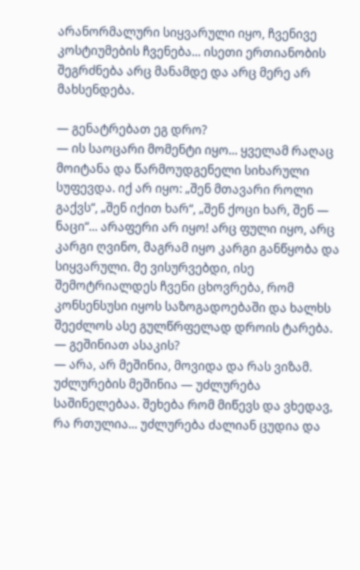არანორმალური სიყვარული იყო, ჩვენივე კოსტიუმების ჩვენება... ისეთი ერთიანობის შეგრძნება არც მანამდე და არც მერე არ მახსენდება.

— გენატრებათ ეგ დრო?
— ის საოცარი მომენტი იყო... ყველამ რაღაც მოიტანა და წარმოუდგენელი სიხარული სუფევდა. იქ არ იყო: „შენ მთავარი როლი გაქვს“, „შენ იქით ხარ“, „შენ ქოცი ხარ, შენ — ნაცი“... არაფერი არ იყო! არც ფული იყო, არც კარგი ღვინო, მაგრამ იყო კარგი განწყობა და სიყვარული. მე ვისურვებდი, ისე შემოტრიალდეს ჩვენი ცხოვრება, რომ კონსენსუსი იყოს საზოგადოებაში და ხალხს შეეძლოს ასე გულწრფელად დროის ტარება.
— გეშინიათ ასაკის?
— არა, არ მეშინია, მოვიდა და რას ვიზამ. უძლურების მეშინია — უძლურება საშინელებაა. შეხება რომ მიწევს და ვხედავ, რა რთულია... უძლურება ძალიან ცუდია და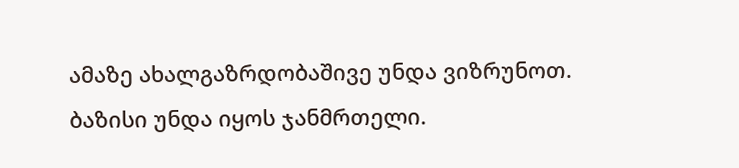ამაზე ახალგაზრდობაშივე უნდა ვიზრუნოთ. ბაზისი უნდა იყოს ჯანმრთელი.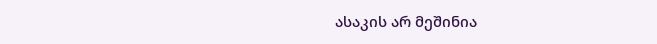ასაკის არ მეშინია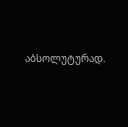აბსოლუტურად.